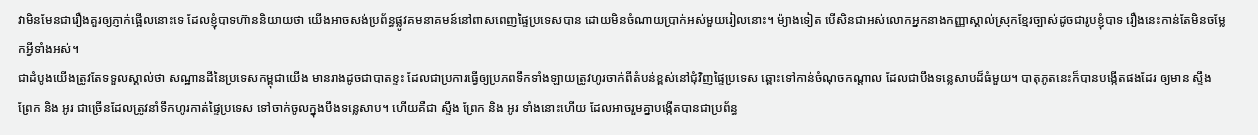វាមិនមែនជារឿងគួរឲ្យភ្ញាក់ផ្អើលនោះទេ ដែលខ្ញុំបាទហ៊ាននិយាយថា យើងអាចសង់ប្រព័ន្ធផ្លូវគមនាគមន៍នៅពាសពេញផ្ទៃប្រទេសបាន ដោយមិនចំណាយប្រាក់អស់មួយរៀលនោះ។ ម៉្យាងទៀត បើសិនជាអស់លោកអ្នកនាងកញ្ញាស្គាល់ស្រុកខ្មែរច្បាស់ដូចជារូបខ្ញុំបាទ រឿងនេះកាន់តែមិនចម្លែកអ្វីទាំងអស់។
ជាដំបូងយើងត្រូវតែទទួលស្គាល់ថា សណ្ឋានដីនៃប្រទេសកម្ពុជាយើង មានរាងដូចជាបាតខ្ទះ ដែលជាប្រការធ្វើឲ្យប្រភពទឹកទាំងឡាយត្រូវហូរចាក់ពីតំបន់ខ្ពស់នៅជុំវិញផ្ទៃប្រទេស ឆ្ពោះទៅកាន់ចំណុចកណ្តាល ដែលជាបឹងទន្លេសាបដ៏ធំមួយ។ បាតុភូតនេះក៏បានបង្កើតផងដែរ ឲ្យមាន ស្ទឹង ព្រែក និង អូរ ជាច្រើនដែលត្រូវនាំទឹកហូរកាត់ផ្ទៃប្រទេស ទៅចាក់ចូលក្នុងបឹងទន្លេសាប។ ហើយគឺជា ស្ទឹង ព្រែក និង អូរ ទាំងនោះហើយ ដែលអាចរួមគ្នាបង្កើតបានជាប្រព័ន្ធ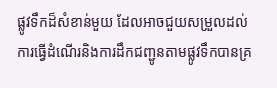ផ្លូវទឹកដ៏សំខាន់មួយ ដែលអាចជួយសម្រួលដល់ការធ្វើដំណើរនិងការដឹកជញ្ជូនតាមផ្លូវទឹកបានគ្រ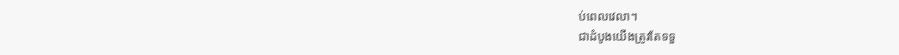ប់ពេលវេលា។
ជាដំបូងយើងត្រូវតែទទួ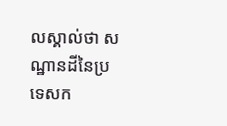លស្គាល់ថា សណ្ឋានដីនៃប្រទេសក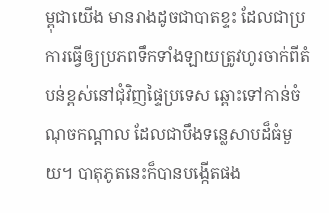ម្ពុជាយើង មានរាងដូចជាបាតខ្ទះ ដែលជាប្រការធ្វើឲ្យប្រភពទឹកទាំងឡាយត្រូវហូរចាក់ពីតំបន់ខ្ពស់នៅជុំវិញផ្ទៃប្រទេស ឆ្ពោះទៅកាន់ចំណុចកណ្តាល ដែលជាបឹងទន្លេសាបដ៏ធំមួយ។ បាតុភូតនេះក៏បានបង្កើតផង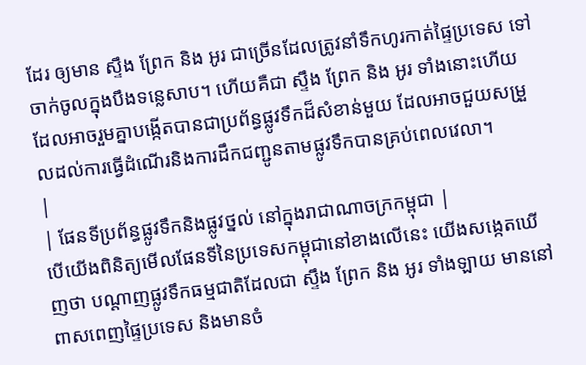ដែរ ឲ្យមាន ស្ទឹង ព្រែក និង អូរ ជាច្រើនដែលត្រូវនាំទឹកហូរកាត់ផ្ទៃប្រទេស ទៅចាក់ចូលក្នុងបឹងទន្លេសាប។ ហើយគឺជា ស្ទឹង ព្រែក និង អូរ ទាំងនោះហើយ ដែលអាចរួមគ្នាបង្កើតបានជាប្រព័ន្ធផ្លូវទឹកដ៏សំខាន់មួយ ដែលអាចជួយសម្រួលដល់ការធ្វើដំណើរនិងការដឹកជញ្ជូនតាមផ្លូវទឹកបានគ្រប់ពេលវេលា។
|
| ផែនទីប្រព័ន្ធផ្លូវទឹកនិងផ្លូវថ្នល់ នៅក្នុងរាជាណាចក្រកម្ពុជា |
បើយើងពិនិត្យមើលផែនទីនៃប្រទេសកម្ពុជានៅខាងលើនេះ យើងសង្កេតឃើញថា បណ្តាញផ្លូវទឹកធម្មជាតិដែលជា ស្ទឹង ព្រែក និង អូរ ទាំងឡាយ មាននៅពាសពេញផ្ទៃប្រទេស និងមានចំ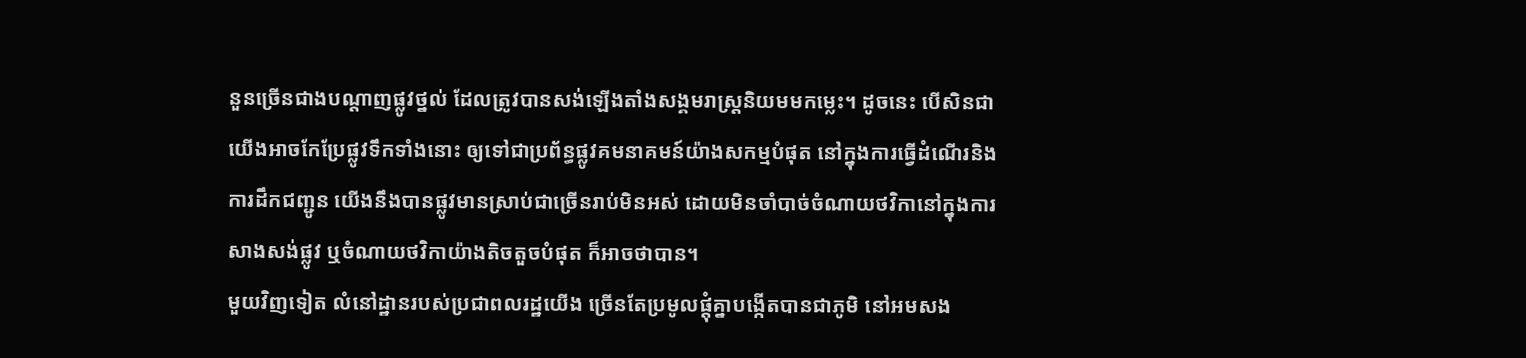នួនច្រើនជាងបណ្តាញផ្លូវថ្នល់ ដែលត្រូវបានសង់ឡើងតាំងសង្គមរាស្រ្តនិយមមកម្លេះ។ ដូចនេះ បើសិនជាយើងអាចកែប្រែផ្លូវទឹកទាំងនោះ ឲ្យទៅជាប្រព័ន្ធផ្លូវគមនាគមន៍យ៉ាងសកម្មបំផុត នៅក្នុងការធ្វើដំណើរនិងការដឹកជញ្ជូន យើងនឹងបានផ្លូវមានស្រាប់ជាច្រើនរាប់មិនអស់ ដោយមិនចាំបាច់ចំណាយថវិកានៅក្នុងការសាងសង់ផ្លូវ ឬចំណាយថវិកាយ៉ាងតិចតួចបំផុត ក៏អាចថាបាន។
មួយវិញទៀត លំនៅដ្ឋានរបស់ប្រជាពលរដ្ឋយើង ច្រើនតែប្រមូលផ្តុំគ្នាបង្កើតបានជាភូមិ នៅអមសង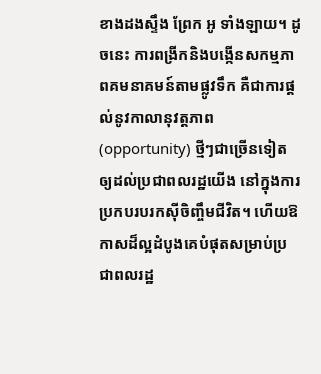ខាងដងស្ទឹង ព្រែក អូ ទាំងឡាយ។ ដូចនេះ ការពង្រីកនិងបង្កើនសកម្មភាពគមនាគមន៍តាមផ្លូវទឹក គឺជាការផ្តល់នូវកាលានុវត្តភាព (opportunity) ថ្មីៗជាច្រើនទៀត ឲ្យដល់ប្រជាពលរដ្ឋយើង នៅក្នុងការប្រកបរបរកស៊ីចិញ្ចឹមជីវិត។ ហើយឱកាសដ៏ល្អដំបូងគេបំផុតសម្រាប់ប្រជាពលរដ្ឋ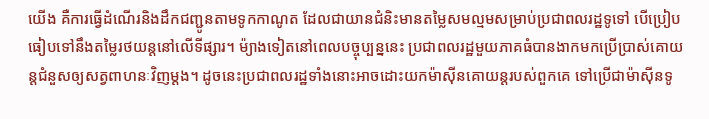យើង គឺការធ្វើដំណើរនិងដឹកជញ្ជូនតាមទូកកាណូត ដែលជាយានជំនិះមានតម្លៃសមល្មមសម្រាប់ប្រជាពលរដ្ឋទូទៅ បើប្រៀបធៀបទៅនឹងតម្លៃរថយន្តនៅលើទីផ្សារ។ ម៉្យាងទៀតនៅពេលបច្ចុប្បន្ននេះ ប្រជាពលរដ្ឋមួយភាគធំបានងាកមកប្រើប្រាស់គោយន្តជំនួសឲ្យសត្វពាហនៈវិញម្តង។ ដូចនេះប្រជាពលរដ្ឋទាំងនោះអាចដោះយកម៉ាស៊ីនគោយន្តរបស់ពួកគេ ទៅប្រើជាម៉ាស៊ីនទូ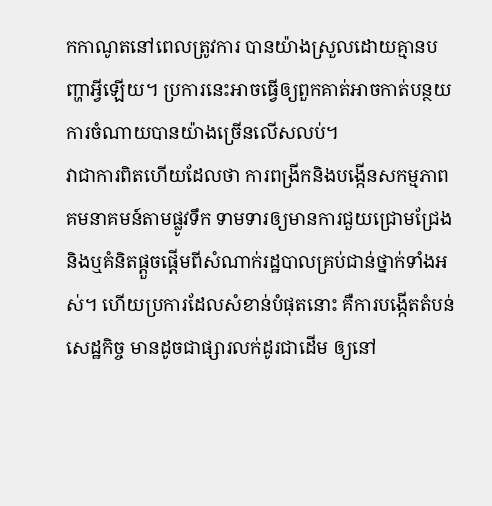កកាណូតនៅពេលត្រូវការ បានយ៉ាងស្រួលដោយគ្មានបញ្ហាអ្វីឡើយ។ ប្រការនេះអាចធ្វើឲ្យពួកគាត់អាចកាត់បន្ថយការចំណាយបានយ៉ាងច្រើនលើសលប់។
វាជាការពិតហើយដែលថា ការពង្រីកនិងបង្កើនសកម្មភាពគមនាគមន៍តាមផ្លូវទឹក ទាមទារឲ្យមានការជួយជ្រោមជ្រែង និងឬគំនិតផ្តួចផ្តើមពីសំណាក់រដ្ឋបាលគ្រប់ជាន់ថ្នាក់ទាំងអស់។ ហើយប្រការដែលសំខាន់បំផុតនោះ គឺការបង្កើតតំបន់សេដ្ឋកិច្ច មានដូចជាផ្សារលក់ដូរជាដើម ឲ្យនៅ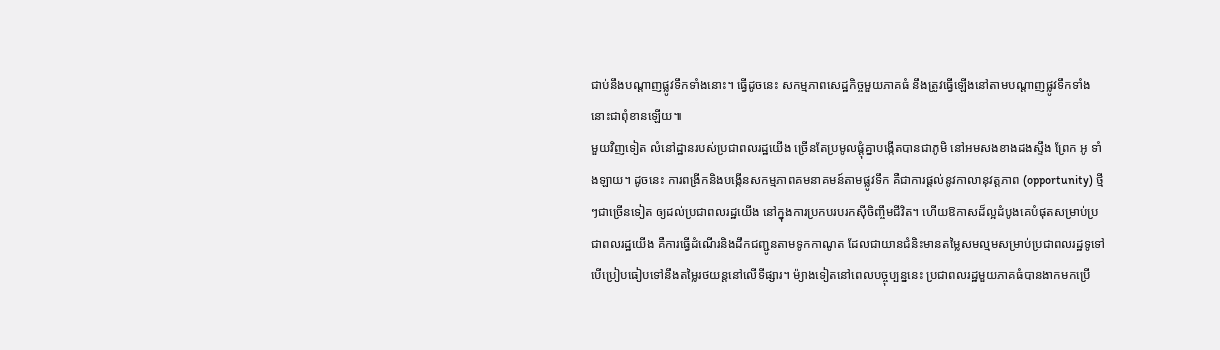ជាប់នឹងបណ្តាញផ្លូវទឹកទាំងនោះ។ ធ្វើដូចនេះ សកម្មភាពសេដ្ឋកិច្ចមួយភាគធំ នឹងត្រូវធ្វើឡើងនៅតាមបណ្តាញផ្លូវទឹកទាំងនោះជាពុំខានឡើយ៕
មួយវិញទៀត លំនៅដ្ឋានរបស់ប្រជាពលរដ្ឋយើង ច្រើនតែប្រមូលផ្តុំគ្នាបង្កើតបានជាភូមិ នៅអមសងខាងដងស្ទឹង ព្រែក អូ ទាំងឡាយ។ ដូចនេះ ការពង្រីកនិងបង្កើនសកម្មភាពគមនាគមន៍តាមផ្លូវទឹក គឺជាការផ្តល់នូវកាលានុវត្តភាព (opportunity) ថ្មីៗជាច្រើនទៀត ឲ្យដល់ប្រជាពលរដ្ឋយើង នៅក្នុងការប្រកបរបរកស៊ីចិញ្ចឹមជីវិត។ ហើយឱកាសដ៏ល្អដំបូងគេបំផុតសម្រាប់ប្រជាពលរដ្ឋយើង គឺការធ្វើដំណើរនិងដឹកជញ្ជូនតាមទូកកាណូត ដែលជាយានជំនិះមានតម្លៃសមល្មមសម្រាប់ប្រជាពលរដ្ឋទូទៅ បើប្រៀបធៀបទៅនឹងតម្លៃរថយន្តនៅលើទីផ្សារ។ ម៉្យាងទៀតនៅពេលបច្ចុប្បន្ននេះ ប្រជាពលរដ្ឋមួយភាគធំបានងាកមកប្រើ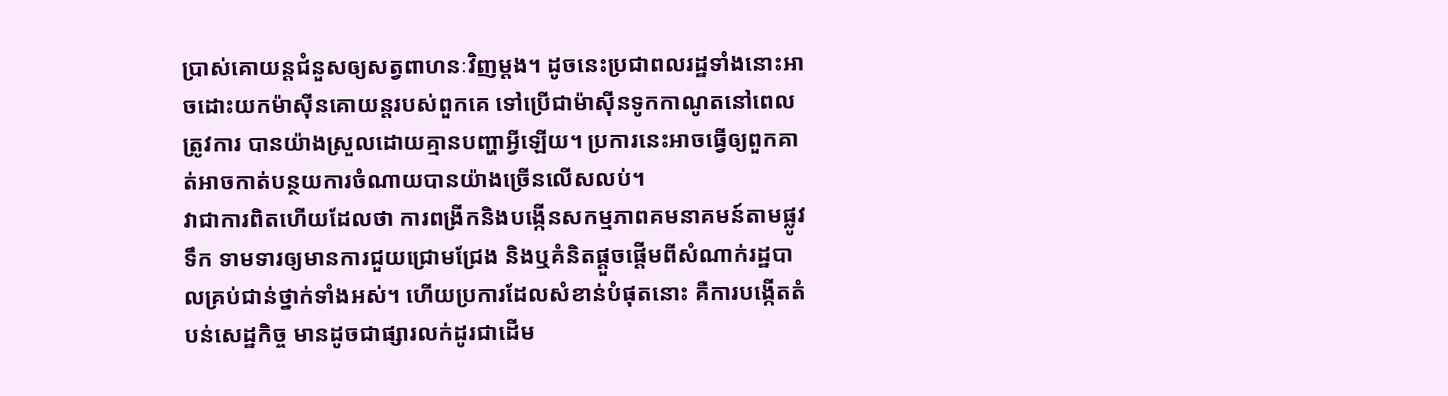ប្រាស់គោយន្តជំនួសឲ្យសត្វពាហនៈវិញម្តង។ ដូចនេះប្រជាពលរដ្ឋទាំងនោះអាចដោះយកម៉ាស៊ីនគោយន្តរបស់ពួកគេ ទៅប្រើជាម៉ាស៊ីនទូកកាណូតនៅពេលត្រូវការ បានយ៉ាងស្រួលដោយគ្មានបញ្ហាអ្វីឡើយ។ ប្រការនេះអាចធ្វើឲ្យពួកគាត់អាចកាត់បន្ថយការចំណាយបានយ៉ាងច្រើនលើសលប់។
វាជាការពិតហើយដែលថា ការពង្រីកនិងបង្កើនសកម្មភាពគមនាគមន៍តាមផ្លូវទឹក ទាមទារឲ្យមានការជួយជ្រោមជ្រែង និងឬគំនិតផ្តួចផ្តើមពីសំណាក់រដ្ឋបាលគ្រប់ជាន់ថ្នាក់ទាំងអស់។ ហើយប្រការដែលសំខាន់បំផុតនោះ គឺការបង្កើតតំបន់សេដ្ឋកិច្ច មានដូចជាផ្សារលក់ដូរជាដើម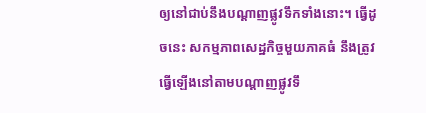ឲ្យនៅជាប់នឹងបណ្តាញផ្លូវទឹកទាំងនោះ។ ធ្វើដូចនេះ សកម្មភាពសេដ្ឋកិច្ចមួយភាគធំ នឹងត្រូវធ្វើឡើងនៅតាមបណ្តាញផ្លូវទឹ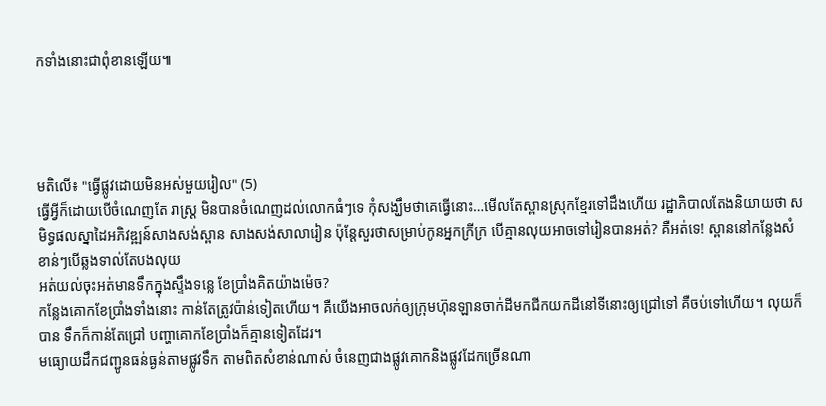កទាំងនោះជាពុំខានឡើយ៕




មតិលើ៖ "ធ្វើផ្លូវដោយមិនអស់មួយរៀល" (5)
ធ្វើអ្វីក៏ដោយបើចំណេញតែ រាស្ត្រ មិនបានចំណេញដល់លោកធំៗទេ កុំសង្ឃឹមថាគេធ្វើនោះ…មើលតែស្ពានស្រុកខ្មែរទៅដឹងហើយ រដ្ឋាភិបាលតែងនិយាយថា សមិទ្ធផលស្នាដៃអភិវឌ្ឍន៍សាងសង់ស្ពាន សាងសង់សាលារៀន ប៉ុន្តែសួរថាសម្រាប់កូនអ្នកក្រីក្រ បើគ្មានលុយអាចទៅរៀនបានអត់? គឺអត់ទេ! ស្ពាននៅកន្លែងសំខាន់ៗបើឆ្លងទាល់តែបងលុយ
អត់យល់ចុះអត់មានទឹកក្នុងស្ទឹងទន្លេ ខែប្រាំងគិតយ៉ាងម៉េច?
កន្លែងគោកខែប្រាំងទាំងនោះ កាន់តែត្រូវប៉ាន់ទៀតហើយ។ គឺយើងអាចលក់ឲ្យក្រុមហ៊ុនឡានចាក់ដីមកជីកយកដីនៅទីនោះឲ្យជ្រៅទៅ គឺចប់ទៅហើយ។ លុយក៏បាន ទឹកក៏កាន់តែជ្រៅ បញ្ហាគោកខែប្រាំងក៏គ្មានទៀតដែរ។
មធ្យោយដឹកជញ្ជូនធន់ធ្ងន់តាមផ្លូវទឹក តាមពិតសំខាន់ណាស់ ចំនេញជាងផ្លូវគោកនិងផ្លូវដែកច្រើនណា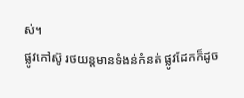ស់។
ផ្លូវកៅស៊ូ រថយន្តមានទំងន់កំនត់ ផ្លូវដែកក៏ដូច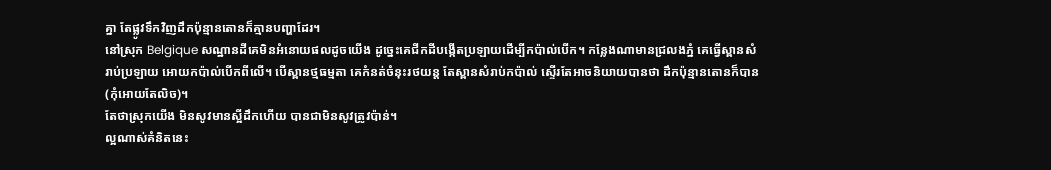គ្នា តែផ្លូវទឹកវិញដឹកប៉ុន្មានតោនក៏គ្មានបញ្ហាដែរ។
នៅស្រុក Belgique សណ្ឋានដីគេមិនអំនោយផលដូចយើង ដូច្នេះគេជីកដីបង្កើតប្រឡាយដើម្បីកប៉ាល់បើក។ កន្លែងណាមានជ្រលងភ្នំ គេធ្វើស្ពានសំរាប់ប្រឡាយ អោយកប៉ាល់បើកពីលើ។ បើស្ពានថ្មធម្មតា គេកំនត់ចំនុះរថយន្ត តែស្ពានសំរាប់កប៉ាល់ ស្ទើរតែអាចនិយាយបានថា ដឹកប៉ុន្មានតោនក៏បាន (កុំអោយតែលិច)។
តែថាស្រុកយើង មិនសូវមានស្អីដឹកហើយ បានជាមិនសូវត្រូវប៉ាន់។
ល្អណាស់គំនិតនេះ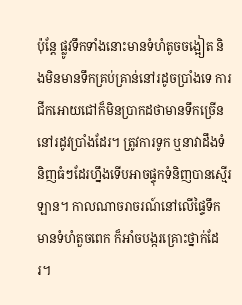ប៉ុន្តែ ផ្លូវទឹកទាំងនោះមានទំហំតូចចង្អៀត និងមិនមានទឹកគ្រប់គ្រាន់នៅរដូចប្រាំងទេ ការជីកអោយជៅក៏មិនប្រាកដថាមានទឹកច្រើននៅរដូវប្រាំងដែរ។ ត្រូវការទូក ឬនាវាដឹងទំនិញធំៗដែរហ្នឹងទើបអាចផ្ទុកទំនិញបានស្មើរឡាន។ កាលណាចរាចរណ៍នៅលើផ្ទៃទឹកមានទំហំតួចពេក ក៏អាំចបង្ករគ្រោះថ្នាក់ដែរ។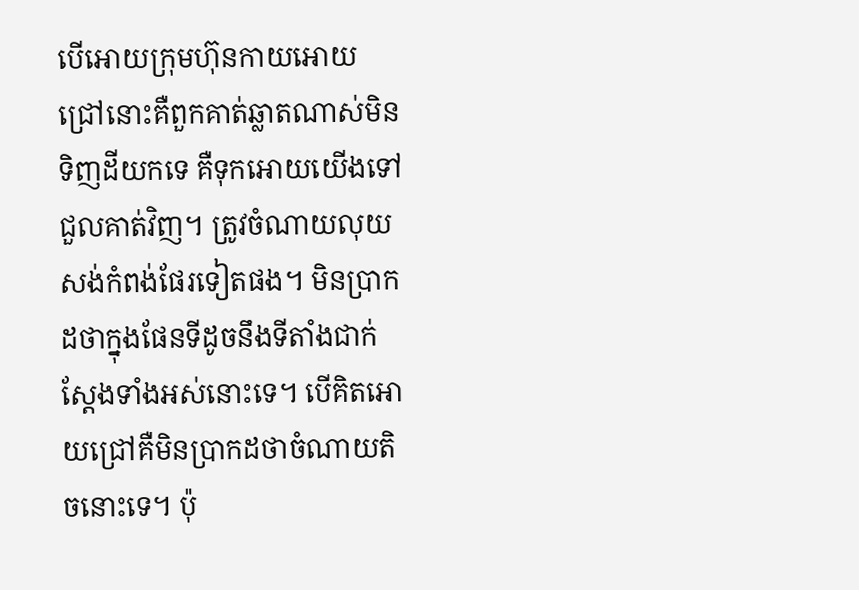បើអោយក្រុមហ៊ុនកាយអោយជ្រៅនោះគឺពួកគាត់ឆ្លាតណាស់មិនទិញដីយកទេ គឺទុកអោយយើងទៅជួលគាត់វិញ។ ត្រូវចំណាយលុយសង់កំពង់ផែរទៀតផង។ មិនប្រាកដថាក្នុងផែនទីដូចនឹងទីតាំងជាក់ស្តែងទាំងអស់នោះទេ។ បើគិតអោយជ្រៅគឺមិនប្រាកដថាចំណាយតិចនោះទេ។ ប៉ុ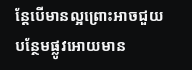ន្តែបើមានល្អព្រោះអាចជួយបន្ថែមផ្លូវអោយមាន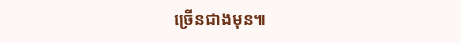ច្រើនជាងមុន៕